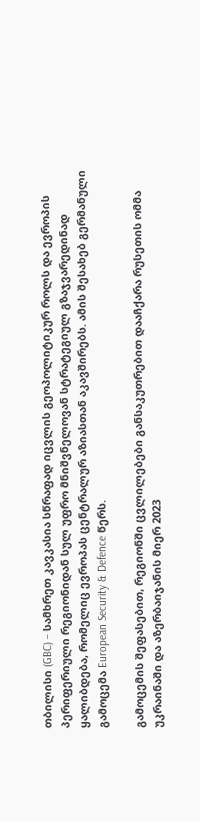თბილისი (GBC) – სამხრეთ კავკასია სწრაფად იცვლის გეოპოლიტიკურ როლს და ევროპის პერიფერიული რეგიონიდან სულ უფრო მნიშვნელოვან სტრატეგიულ გზაჯვარედინად ყალიბდება, რომელიც ევროპას ცენტრალურ აზიასთან აკავშირებს. ამის შესახებ გერმანული გამოცემა European Security & Defence წერს.

გამოცემის შეფასებით, რეგიონში ცვლილებები განსაკუთრებით დააჩქარა რუსეთის ომმა უკრაინაში და აზერბაიჯანის მიერ 2023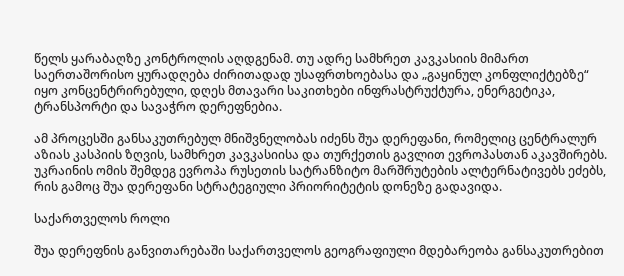წელს ყარაბაღზე კონტროლის აღდგენამ. თუ ადრე სამხრეთ კავკასიის მიმართ საერთაშორისო ყურადღება ძირითადად უსაფრთხოებასა და „გაყინულ კონფლიქტებზე“ იყო კონცენტრირებული, დღეს მთავარი საკითხები ინფრასტრუქტურა, ენერგეტიკა, ტრანსპორტი და სავაჭრო დერეფნებია.

ამ პროცესში განსაკუთრებულ მნიშვნელობას იძენს შუა დერეფანი, რომელიც ცენტრალურ აზიას კასპიის ზღვის, სამხრეთ კავკასიისა და თურქეთის გავლით ევროპასთან აკავშირებს. უკრაინის ომის შემდეგ ევროპა რუსეთის სატრანზიტო მარშრუტების ალტერნატივებს ეძებს, რის გამოც შუა დერეფანი სტრატეგიული პრიორიტეტის დონეზე გადავიდა.

საქართველოს როლი

შუა დერეფნის განვითარებაში საქართველოს გეოგრაფიული მდებარეობა განსაკუთრებით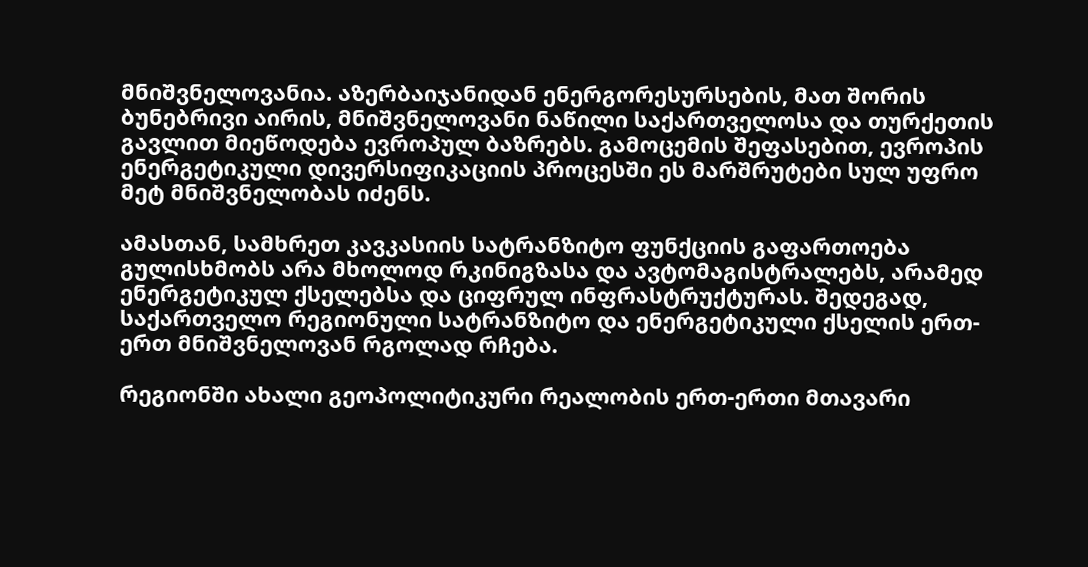მნიშვნელოვანია. აზერბაიჯანიდან ენერგორესურსების, მათ შორის ბუნებრივი აირის, მნიშვნელოვანი ნაწილი საქართველოსა და თურქეთის გავლით მიეწოდება ევროპულ ბაზრებს. გამოცემის შეფასებით, ევროპის ენერგეტიკული დივერსიფიკაციის პროცესში ეს მარშრუტები სულ უფრო მეტ მნიშვნელობას იძენს.

ამასთან, სამხრეთ კავკასიის სატრანზიტო ფუნქციის გაფართოება გულისხმობს არა მხოლოდ რკინიგზასა და ავტომაგისტრალებს, არამედ ენერგეტიკულ ქსელებსა და ციფრულ ინფრასტრუქტურას. შედეგად, საქართველო რეგიონული სატრანზიტო და ენერგეტიკული ქსელის ერთ-ერთ მნიშვნელოვან რგოლად რჩება.

რეგიონში ახალი გეოპოლიტიკური რეალობის ერთ-ერთი მთავარი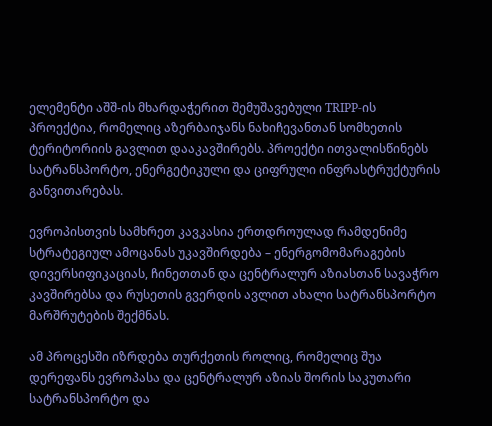ელემენტი აშშ-ის მხარდაჭერით შემუშავებული TRIPP-ის პროექტია, რომელიც აზერბაიჯანს ნახიჩევანთან სომხეთის ტერიტორიის გავლით დააკავშირებს. პროექტი ითვალისწინებს სატრანსპორტო, ენერგეტიკული და ციფრული ინფრასტრუქტურის განვითარებას.

ევროპისთვის სამხრეთ კავკასია ერთდროულად რამდენიმე სტრატეგიულ ამოცანას უკავშირდება – ენერგომომარაგების დივერსიფიკაციას, ჩინეთთან და ცენტრალურ აზიასთან სავაჭრო კავშირებსა და რუსეთის გვერდის ავლით ახალი სატრანსპორტო მარშრუტების შექმნას.

ამ პროცესში იზრდება თურქეთის როლიც, რომელიც შუა დერეფანს ევროპასა და ცენტრალურ აზიას შორის საკუთარი სატრანსპორტო და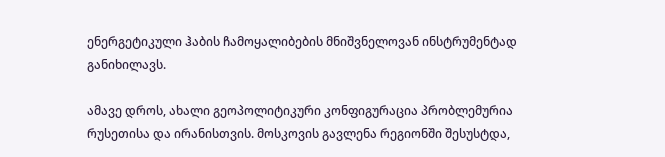ენერგეტიკული ჰაბის ჩამოყალიბების მნიშვნელოვან ინსტრუმენტად განიხილავს.

ამავე დროს, ახალი გეოპოლიტიკური კონფიგურაცია პრობლემურია რუსეთისა და ირანისთვის. მოსკოვის გავლენა რეგიონში შესუსტდა,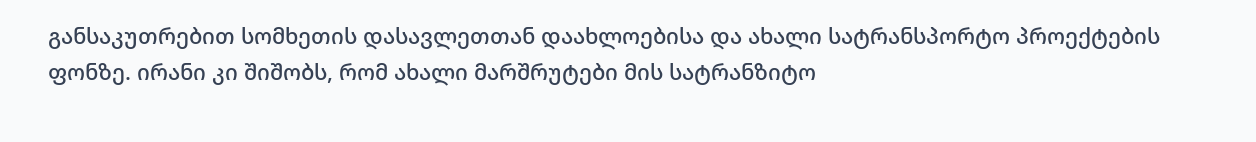განსაკუთრებით სომხეთის დასავლეთთან დაახლოებისა და ახალი სატრანსპორტო პროექტების ფონზე. ირანი კი შიშობს, რომ ახალი მარშრუტები მის სატრანზიტო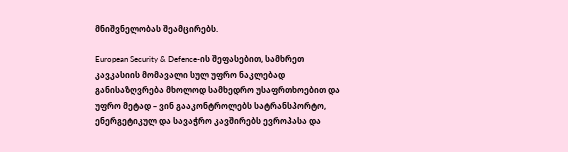მნიშვნელობას შეამცირებს.

European Security & Defence-ის შეფასებით, სამხრეთ კავკასიის მომავალი სულ უფრო ნაკლებად განისაზღვრება მხოლოდ სამხედრო უსაფრთხოებით და უფრო მეტად – ვინ გააკონტროლებს სატრანსპორტო, ენერგეტიკულ და სავაჭრო კავშირებს ევროპასა და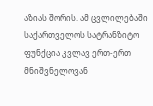აზიას შორის. ამ ცვლილებაში საქართველოს სატრანზიტო ფუნქცია კვლავ ერთ-ერთ მნიშვნელოვან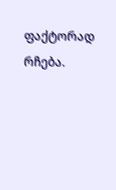ფაქტორად რჩება.